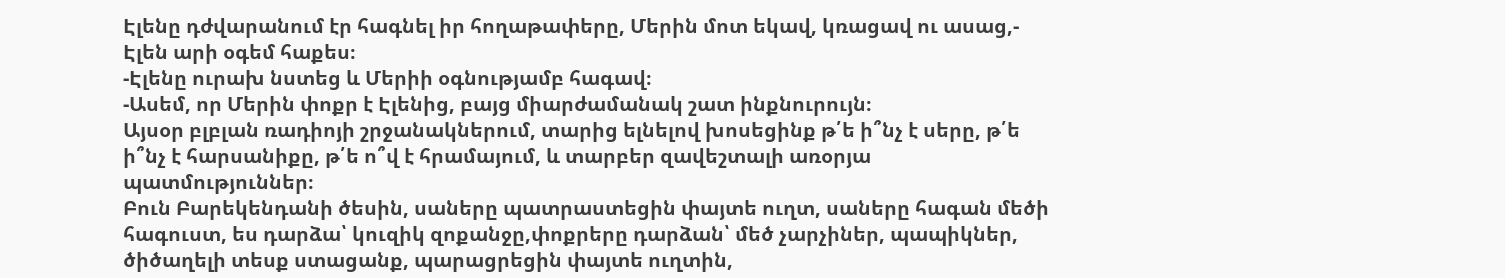Էլենը դժվարանում էր հագնել իր հողաթափերը, Մերին մոտ եկավ, կռացավ ու ասաց,- Էլեն արի օգեմ հաքես։
-Էլենը ուրախ նստեց և Մերիի օգնությամբ հագավ։
-Ասեմ, որ Մերին փոքր է Էլենից, բայց միարժամանակ շատ ինքնուրույն։
Այսօր բլբլան ռադիոյի շրջանակներում, տարից ելնելով խոսեցինք թ՛ե ի՞նչ է սերը, թ՛ե ի՞նչ է հարսանիքը, թ՛ե ո՞վ է հրամայում, և տարբեր զավեշտալի առօրյա պատմություններ։
Բուն Բարեկենդանի ծեսին, սաները պատրաստեցին փայտե ուղտ, սաները հագան մեծի հագուստ, ես դարձա՝ կուզիկ զոքանջը,փոքրերը դարձան՝ մեծ չարչիներ, պապիկներ, ծիծաղելի տեսք ստացանք, պարացրեցին փայտե ուղտին,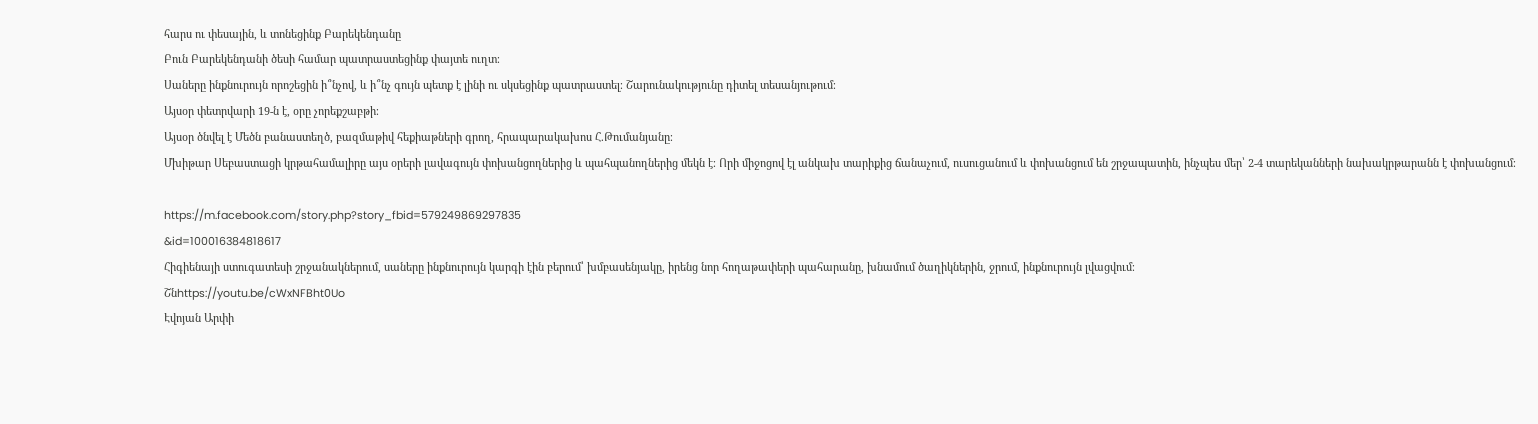հարս ու փեսային, և տոնեցինք Բարեկենդանը
Բուն Բարեկենդանի ծեսի համար պատրաստեցինք փայտե ուղտ։
Սաները ինքնուրույն որոշեցին ի՞նչով, և ի՞նչ գույն պետք է լինի ու սկսեցինք պատրաստել։ Շարունակությունը դիտել տեսանյութում։
Այսօր փետրվարի 19-ն է, օրը չորեքշաբթի։
Այսօր ծնվել է Մեծն բանաստեղծ, բազմաթիվ հեքիաթների գրող, հրապարակախոս Հ.Թումանյանը։
Մխիթար Սեբաստացի կրթահամալիրը այս օրերի լավագույն փոխանցողներից և պահպանողներից մեկն է։ Որի միջոցով էլ անկախ տարիքից ճանաչում, ուսուցանում և փոխանցում են շրջապատին, ինչպես մեր՝ 2-4 տարեկանների նախակրթարանն է փոխանցում։

https://m.facebook.com/story.php?story_fbid=579249869297835
&id=100016384818617
Հիգիենայի ստուգատեսի շրջանակներում, սաները ինքնուրույն կարգի էին բերում՝ խմբասենյակը, իրենց նոր հողաթափերի պահարանը, խնամում ծաղիկներին, ջրում, ինքնուրույն լվացվում։
Շնhttps://youtu.be/cWxNFBht0Uo
Էվոյան Արփի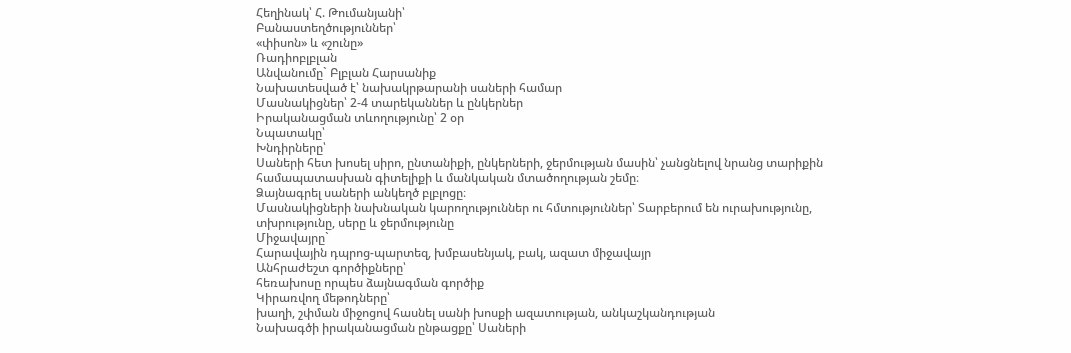Հեղինակ՝ Հ. Թումանյանի՝
Բանաստեղծություններ՝
«փիսոն» և «շունը»
Ռադիոբլբլան
Անվանումը` Բլբլան Հարսանիք
Նախատեսված է՝ նախակրթարանի սաների համար
Մասնակիցներ՝ 2-4 տարեկաններ և ընկերներ
Իրականացման տևողությունը՝ 2 օր
Նպատակը՝
Խնդիրները՝
Սաների հետ խոսել սիրո, ընտանիքի, ընկերների, ջերմության մասին՝ չանցնելով նրանց տարիքին համապատասխան գիտելիքի և մանկական մտածողության շեմը։
Ձայնագրել սաների անկեղծ բլբլոցը։
Մասնակիցների նախնական կարողություններ ու հմտություններ՝ Տարբերում են ուրախությունը, տխրությունը, սերը և ջերմությունը
Միջավայրը`
Հարավային դպրոց-պարտեզ, խմբասենյակ, բակ, ազատ միջավայր
Անհրաժեշտ գործիքները՝
հեռախոսը որպես ձայնագման գործիք
Կիրառվող մեթոդները՝
խաղի, շփման միջոցով հասնել սանի խոսքի ազատության, անկաշկանդության
Նախագծի իրականացման ընթացքը՝ Սաների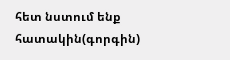հետ նստում ենք հատակին(գորգին)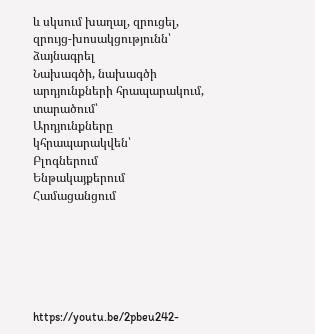և սկսում խաղալ, զրուցել, զրույց-խոսակցությունն՝ ձայնագրել
Նախագծի, նախագծի արդյունքների հրապարակում, տարածում՝
Արդյունքները կհրապարակվեն՝
Բլոգներում
Ենթակայքերում
Համացանցում






https://youtu.be/2pbeu242-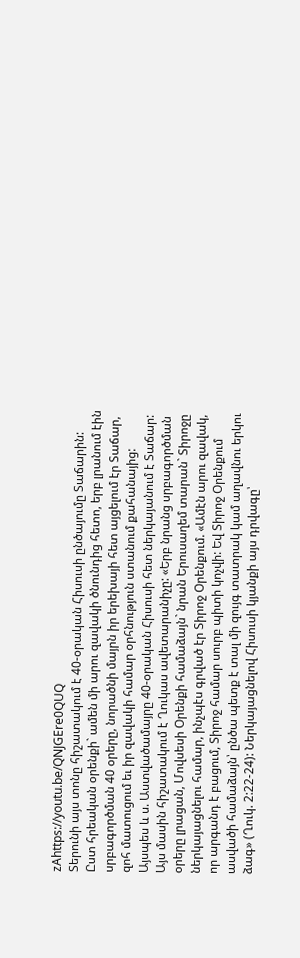zAhttps://youtu.be/QNJGEre0QUQ
Տերունի այս տոնը հիշատակում է 40-օրական Հիսուսի ընծայումը Տաճարին:
Ըստ հրեական օրենքի` ամեն մի արու զավակի ծնունդից հետո, երբ լրանում էին սրբագործման 40 օրերը, նորածնի մայրն իր երեխայի հետ այցելում էր Տաճար, զոհ մատուցում եւ իր զավակի համար օրհնություն ստանում քահանայից: Այսպես և ս. Աստվածամայրը 40-օրական Հիսուսի հետ ներկայանում է Տաճար:
Այս մասին հիշատակում է Ղուկաս ավետարանիչը: «Երբ նրանց սրբագործման օրերը լրացան, Մովսեսի Օրենքի համաձայն` նրան Երուսաղեմ տարան` Տիրոջը ներկայացնելու համար, ինչպէս գրված էր Տիրոջ Օրենքում. «Ամէն արու զավակ, որ արգանդ է բացում, Տիրոջ համար սուրբ պիտի կոչվի: Եվ Տիրոջ Օրենքում ասվածի համաձայն՝ ընծա պետք է տալ մի զույգ տատրակ կամ աղավնու երկու ձագ» (Ղուկ. 2:22-24): Ներկայացնելով Հիսուսի կյանքի այս դրվագը՝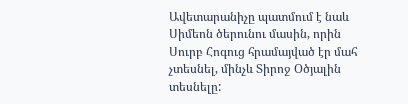Ավետարանիչը պատմում է նաև Սիմեոն ծերունու մասին, որին Սուրբ Հոգուց հրամայված էր մահ չտեսնել, մինչև Տիրոջ Օծյալին տեսնելը: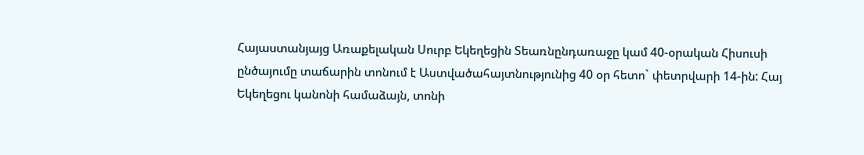Հայաստանյայց Առաքելական Սուրբ Եկեղեցին Տեառնընդառաջը կամ 40-օրական Հիսուսի ընծայումը տաճարին տոնում է Աստվածահայտնությունից 40 օր հետո` փետրվարի 14-ին: Հայ Եկեղեցու կանոնի համաձայն, տոնի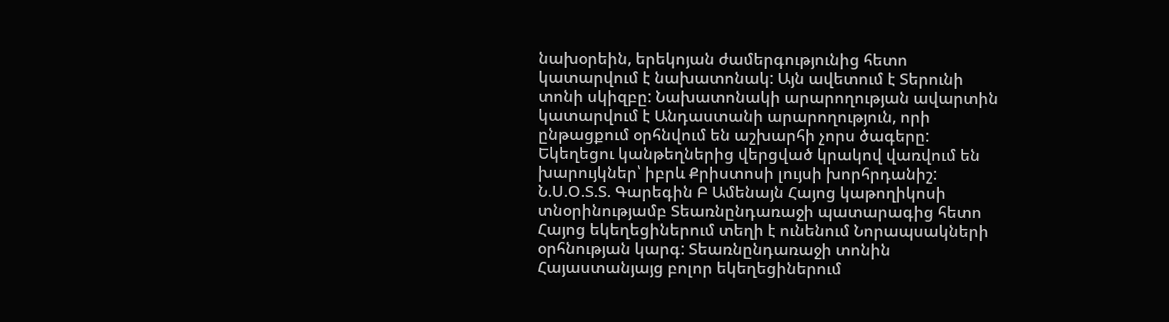նախօրեին, երեկոյան ժամերգությունից հետո կատարվում է նախատոնակ: Այն ավետում է Տերունի տոնի սկիզբը: Նախատոնակի արարողության ավարտին կատարվում է Անդաստանի արարողություն, որի ընթացքում օրհնվում են աշխարհի չորս ծագերը: Եկեղեցու կանթեղներից վերցված կրակով վառվում են խարույկներ՝ իբրև Քրիստոսի լույսի խորհրդանիշ:
Ն.Ս.Օ.Տ.Տ. Գարեգին Բ Ամենայն Հայոց կաթողիկոսի տնօրինությամբ Տեառնընդառաջի պատարագից հետո Հայոց եկեղեցիներում տեղի է ունենում Նորապսակների օրհնության կարգ: Տեառնընդառաջի տոնին Հայաստանյայց բոլոր եկեղեցիներում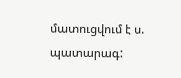մատուցվում է ս. պատարագ: